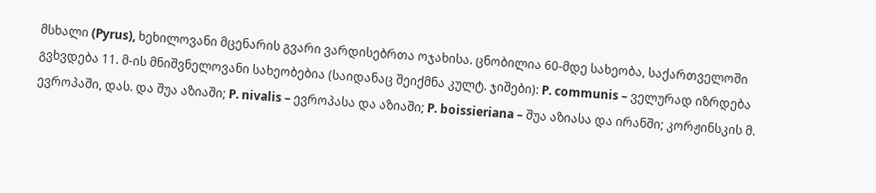მსხალი (Pyrus), ხეხილოვანი მცენარის გვარი ვარდისებრთა ოჯახისა. ცნობილია 60-მდე სახეობა, საქართველოში გვხვდება 11. მ-ის მნიშვნელოვანი სახეობებია (საიდანაც შეიქმნა კულტ. ჯიშები): P. communis – ველურად იზრდება ევროპაში, დას. და შუა აზიაში; P. nivalis – ევროპასა და აზიაში; P. boissieriana – შუა აზიასა და ირანში; კორჟინსკის მ.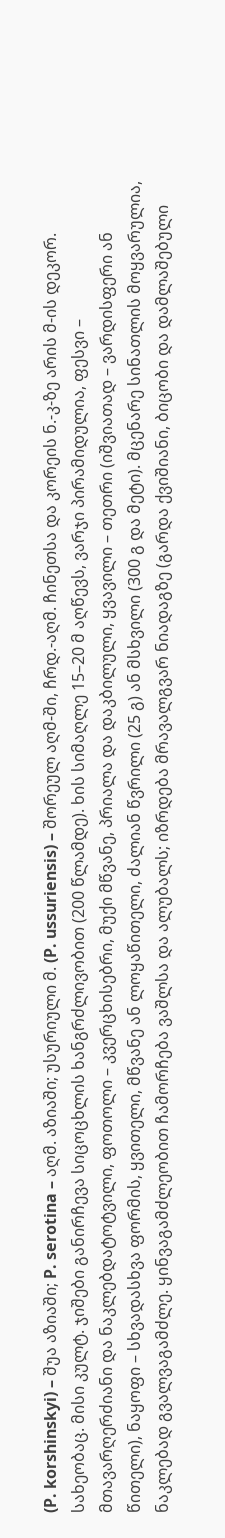(P. korshinskyi) – შუა აზიაში; P. serotina – აღმ. აზიაში; უსურიული მ. (P. ussuriensis) – შორეულ აღმ-ში, ჩრდ.-აღმ. ჩინეთსა და კორეის ნ.-კ-ზე არის მ-ის დეკორ. სახეობაც. მისი კულტ. ჯიშები განირჩევა სიცოცხლის ხანგრძლივობით (200 წლამდე). ხის სიმაღლე 15–20 მ აღწევს, ვარჯი პირამიდულია, ფესვი – მთავარღერძიანი და ნაკლებდატოტვილი, ფოთოლი – კვერცხისებრი, მუქი მწვანე, პრიალა და დაკბილული, ყვავილი – თეთრი (იშვიათად – ვარდისფერი ან წითელი), ნაყოფი – სხვადასხვა ფორმის, ყვითელი, მწვანე ან ლოყაწითელი, ძალიან წვრილი (25 გ) ან მსხვილი (300 გ და მეტი). მცენარე სინათლის მოყვარულია, ნაკლებად გვალვაგამძლე. ყინვაგამძლეობით ჩამორჩება ვაშლსა და ალუბალს; იზრდება მრავალგვარ ნიადაგზე (გარდა ქვიშიანი, ბიცობი და დამლაშებული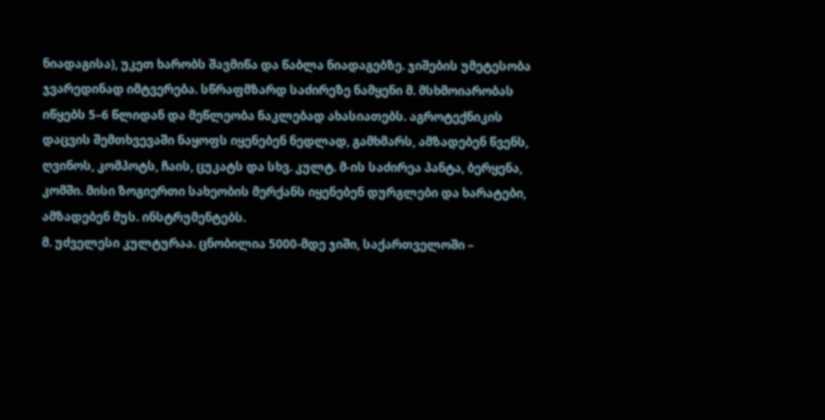ნიადაგისა), უკეთ ხარობს შავმიწა და წაბლა ნიადაგებზე. ჯიშების უმეტესობა ჯვარედინად იმტვერება. სწრაფმზარდ საძირეზე ნამყენი მ. მსხმოიარობას იწყებს 5–6 წლიდან და მეწლეობა ნაკლებად ახასიათებს. აგროტექნიკის დაცვის შემთხვევაში ნაყოფს იყენებენ ნედლად, გამხმარს, ამზადებენ წვენს, ღვინოს, კომპოტს, ჩაის, ცუკატს და სხვ. კულტ. მ-ის საძირეა პანტა, ბერყენა, კომში. მისი ზოგიერთი სახეობის მერქანს იყენებენ დურგლები და ხარატები, ამზადებენ მუს. ინსტრუმენტებს.
მ. უძველესი კულტურაა. ცნობილია 5000-მდე ჯიში, საქართველოში –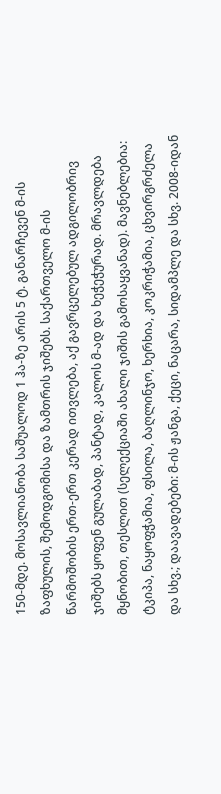150-მდე. მოსავლიანობა საშუალოდ 1 ჰა-ზე არის 5 ტ. განარჩევენ მ-ის ზაფხულის, შემოდგომისა და ზამთრის ჯიშებს. საქართველო მ-ის წარმოშობის ერთ-ერთ კერად ითვლება, აქ გავრცელებულ ადგილობრივ ჯიშებს ყოფენ გულაბად, პანტად, კალოს მ-ად და ხეჭეჭურად. მრავლდება მყნობით, თესლით (სელექციაში ახალი ჯიშის გამოსაყვანად). მავნებლებია: ტკიპა, ნაყოფჭამია, ფსილა, ბაღლინჯო, ხერხია, კოკრიჭამია, ცხვირგრძელა და სხვ.; დაავადებები: მ-ის ჟანგა, ქეცი, ნაცარა, სიდამპლე და სხვ. 2008-იდან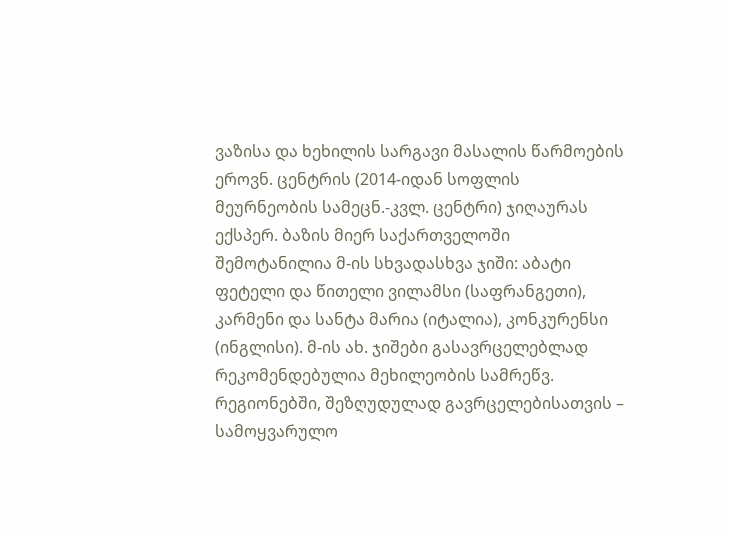ვაზისა და ხეხილის სარგავი მასალის წარმოების ეროვნ. ცენტრის (2014-იდან სოფლის მეურნეობის სამეცნ.-კვლ. ცენტრი) ჯიღაურას ექსპერ. ბაზის მიერ საქართველოში შემოტანილია მ-ის სხვადასხვა ჯიში: აბატი ფეტელი და წითელი ვილამსი (საფრანგეთი), კარმენი და სანტა მარია (იტალია), კონკურენსი (ინგლისი). მ-ის ახ. ჯიშები გასავრცელებლად რეკომენდებულია მეხილეობის სამრეწვ. რეგიონებში, შეზღუდულად გავრცელებისათვის – სამოყვარულო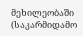მეხილეობაში (საკარმიდამო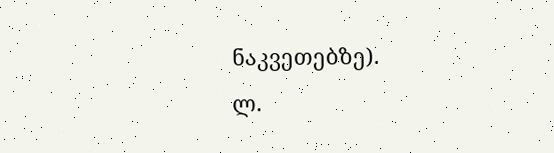ნაკვეთებზე).
ლ.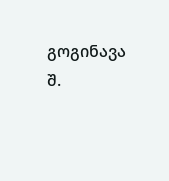გოგინავა
შ.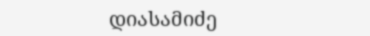დიასამიძე